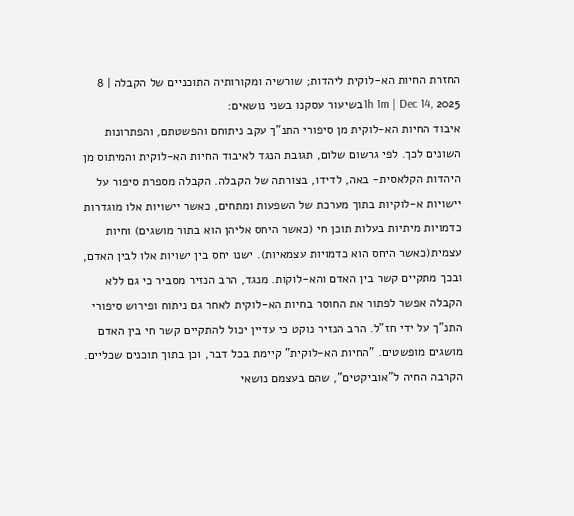החזרת החיות הא-לוקית ליהדות; שורשיה ומקורותיה התוכניים של הקבלה | 8
1h 1m | Dec 14, 2025בשיעור עסקנו בשני נושאים:
איבוד החיות הא-לוקית מן סיפורי התנ"ך עקב ניתוחם והפשטתם, והפתרונות השונים לכך. לפי גרשום שלום, תגובת הנגד לאיבוד החיות הא-לוקית והמיתוס מן היהדות הקלאסית- באה, לדידו, בצורתה של הקבלה. הקבלה מספרת סיפור על יישויות א-לוקיות בתוך מערכת של השפעות ומתחים, כאשר יישויות אלו מוגדרות כדמויות מיתיות בעלות תוכן חי (כאשר היחס אליהן הוא בתור מושגים) וחיות עצמית(כאשר היחס הוא כדמויות עצמאיות). ישנו יחס בין ישויות אלו לבין האדם, ובכך מתקיים קשר בין האדם והא-לוקות. מנגד, הרב הנזיר מסביר כי גם ללא הקבלה אפשר לפתור את החוסר בחיות הא-לוקית לאחר גם ניתוח ופירוש סיפורי התנ"ך על ידי חז"ל. הרב הנזיר נוקט כי עדיין יכול להתקיים קשר חי בין האדם מושגים מופשטים. "החיות הא-לוקית" קיימת בכל דבר, וכן בתוך תוכנים שכליים. הקרבה החיה ל"אוביקטים", שהם בעצמם נושאי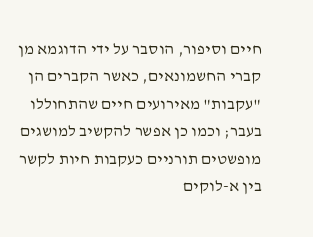חיים וסיפור, הוסבר על ידי הדוגמא מן קברי החשמונאים, כאשר הקברים הן "עקבות" מאירועים חיים שהתחוללו בעבר; וכמו כן אפשר להקשיב למושגים מופשטים תורניים כעקבות חיות לקשר בין א-לוקים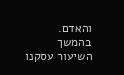והאדם.
בהמשך השיעור עסקנו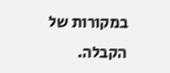במקורות של הקבלה.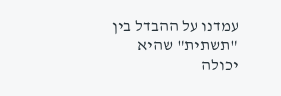עמדנו על ההבדל בין "תשתית" שהיא יכולה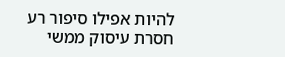להיות אפילו סיפור רע חסרת עיסוק ממשי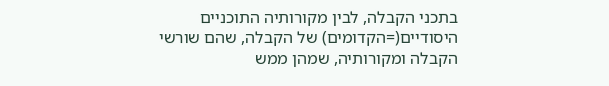בתכני הקבלה, לבין מקורותיה התוכניים היסודיים(=הקדומים) של הקבלה, שהם שורשי הקבלה ומקורותיה, שמהן ממש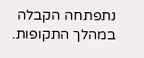נתפתחה הקבלה במהלך התקופות.